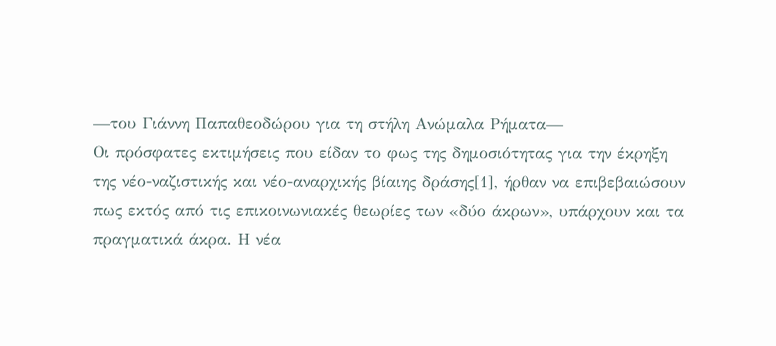—του Γιάννη Παπαθεοδώρου για τη στήλη Ανώμαλα Ρήματα—
Οι πρόσφατες εκτιμήσεις που είδαν το φως της δημοσιότητας για την έκρηξη της νέο-ναζιστικής και νέο-αναρχικής βίαιης δράσης[1], ήρθαν να επιβεβαιώσουν πως εκτός από τις επικοινωνιακές θεωρίες των «δύο άκρων», υπάρχουν και τα πραγματικά άκρα. Η νέα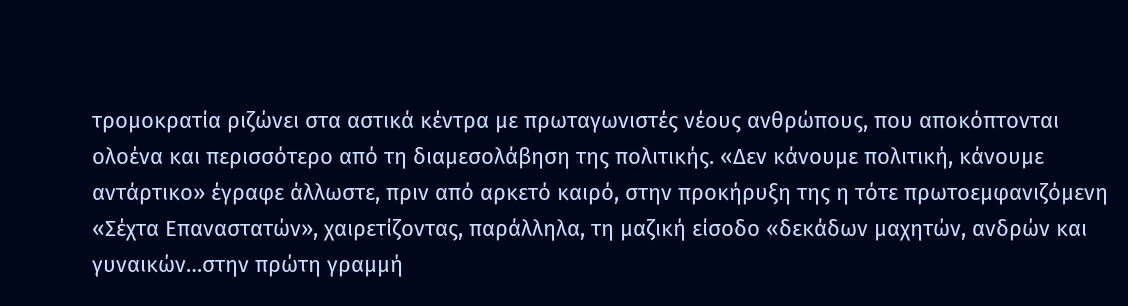τρομοκρατία ριζώνει στα αστικά κέντρα με πρωταγωνιστές νέους ανθρώπους, που αποκόπτονται ολοένα και περισσότερο από τη διαμεσολάβηση της πολιτικής. «Δεν κάνουμε πολιτική, κάνουμε αντάρτικο» έγραφε άλλωστε, πριν από αρκετό καιρό, στην προκήρυξη της η τότε πρωτοεμφανιζόμενη «Σέχτα Επαναστατών», χαιρετίζοντας, παράλληλα, τη μαζική είσοδο «δεκάδων μαχητών, ανδρών και γυναικών…στην πρώτη γραμμή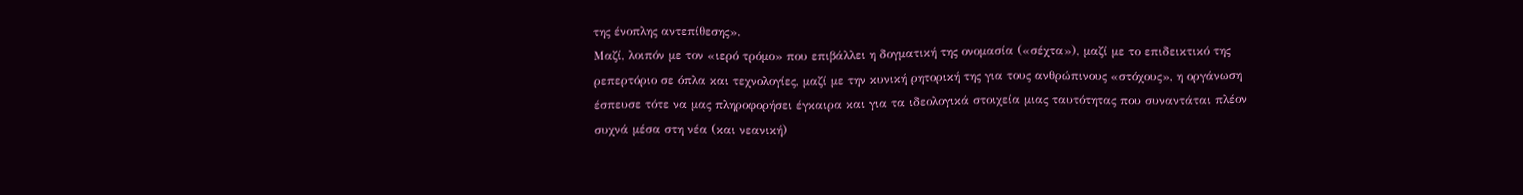της ένοπλης αντεπίθεσης».
Μαζί, λοιπόν με τον «ιερό τρόμο» που επιβάλλει η δογματική της ονομασία («σέχτα»), μαζί με το επιδεικτικό της ρεπερτόριο σε όπλα και τεχνολογίες, μαζί με την κυνική ρητορική της για τους ανθρώπινους «στόχους», η οργάνωση έσπευσε τότε να μας πληροφορήσει έγκαιρα και για τα ιδεολογικά στοιχεία μιας ταυτότητας που συναντάται πλέον συχνά μέσα στη νέα (και νεανική)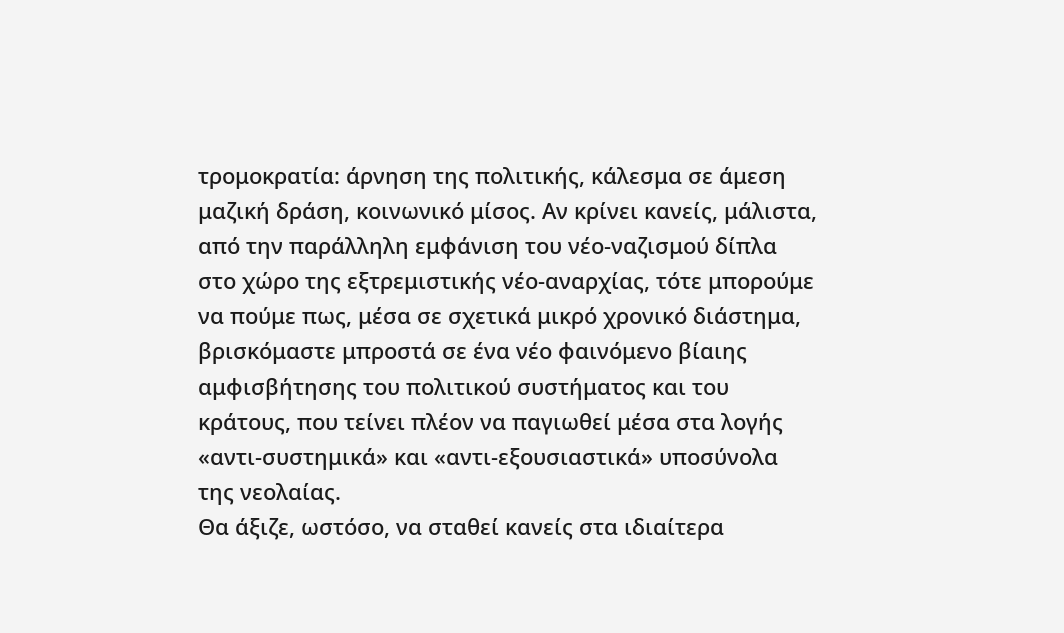τρομοκρατία: άρνηση της πολιτικής, κάλεσμα σε άμεση μαζική δράση, κοινωνικό μίσος. Αν κρίνει κανείς, μάλιστα, από την παράλληλη εμφάνιση του νέο-ναζισμού δίπλα στο χώρο της εξτρεμιστικής νέο-αναρχίας, τότε μπορούμε να πούμε πως, μέσα σε σχετικά μικρό χρονικό διάστημα, βρισκόμαστε μπροστά σε ένα νέο φαινόμενο βίαιης αμφισβήτησης του πολιτικού συστήματος και του κράτους, που τείνει πλέον να παγιωθεί μέσα στα λογής «αντι-συστημικά» και «αντι-εξουσιαστικά» υποσύνολα της νεολαίας.
Θα άξιζε, ωστόσο, να σταθεί κανείς στα ιδιαίτερα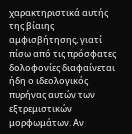χαρακτηριστικά αυτής της βίαιης αμφισβήτησης, γιατί πίσω από τις πρόσφατες δολοφονίες διαφαίνεται ήδη ο ιδεολογικός πυρήνας αυτών των εξτρεμιστικών μορφωμάτων. Αν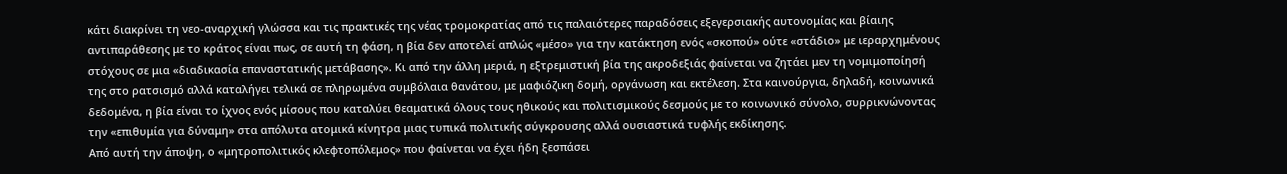κάτι διακρίνει τη νεο-αναρχική γλώσσα και τις πρακτικές της νέας τρομοκρατίας από τις παλαιότερες παραδόσεις εξεγερσιακής αυτονομίας και βίαιης αντιπαράθεσης με το κράτος είναι πως, σε αυτή τη φάση, η βία δεν αποτελεί απλώς «μέσο» για την κατάκτηση ενός «σκοπού» ούτε «στάδιο» με ιεραρχημένους στόχους σε μια «διαδικασία επαναστατικής μετάβασης». Κι από την άλλη μεριά, η εξτρεμιστική βία της ακροδεξιάς φαίνεται να ζητάει μεν τη νομιμοποίησή της στο ρατσισμό αλλά καταλήγει τελικά σε πληρωμένα συμβόλαια θανάτου, με μαφιόζικη δομή, οργάνωση και εκτέλεση. Στα καινούργια, δηλαδή, κοινωνικά δεδομένα, η βία είναι το ίχνος ενός μίσους που καταλύει θεαματικά όλους τους ηθικούς και πολιτισμικούς δεσμούς με το κοινωνικό σύνολο, συρρικνώνοντας την «επιθυμία για δύναμη» στα απόλυτα ατομικά κίνητρα μιας τυπικά πολιτικής σύγκρουσης αλλά ουσιαστικά τυφλής εκδίκησης.
Από αυτή την άποψη, ο «μητροπολιτικός κλεφτοπόλεμος» που φαίνεται να έχει ήδη ξεσπάσει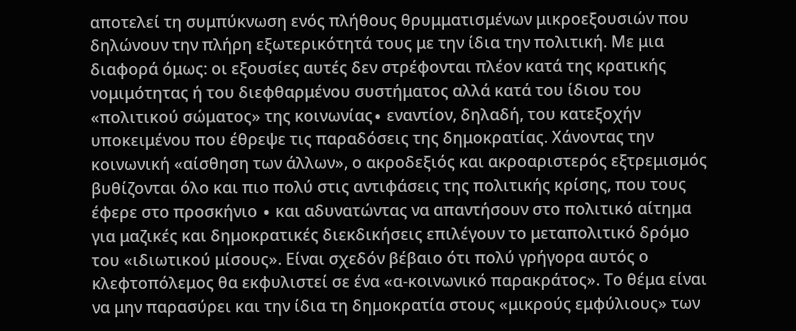αποτελεί τη συμπύκνωση ενός πλήθους θρυμματισμένων μικροεξουσιών που δηλώνουν την πλήρη εξωτερικότητά τους με την ίδια την πολιτική. Με μια διαφορά όμως: οι εξουσίες αυτές δεν στρέφονται πλέον κατά της κρατικής νομιμότητας ή του διεφθαρμένου συστήματος αλλά κατά του ίδιου του «πολιτικού σώματος» της κοινωνίας∙ εναντίον, δηλαδή, του κατεξοχήν υποκειμένου που έθρεψε τις παραδόσεις της δημοκρατίας. Χάνοντας την κοινωνική «αίσθηση των άλλων», ο ακροδεξιός και ακροαριστερός εξτρεμισμός βυθίζονται όλο και πιο πολύ στις αντιφάσεις της πολιτικής κρίσης, που τους έφερε στο προσκήνιο ∙ και αδυνατώντας να απαντήσουν στο πολιτικό αίτημα για μαζικές και δημοκρατικές διεκδικήσεις επιλέγουν το μεταπολιτικό δρόμο του «ιδιωτικού μίσους». Είναι σχεδόν βέβαιο ότι πολύ γρήγορα αυτός ο κλεφτοπόλεμος θα εκφυλιστεί σε ένα «α-κοινωνικό παρακράτος». Το θέμα είναι να μην παρασύρει και την ίδια τη δημοκρατία στους «μικρούς εμφύλιους» των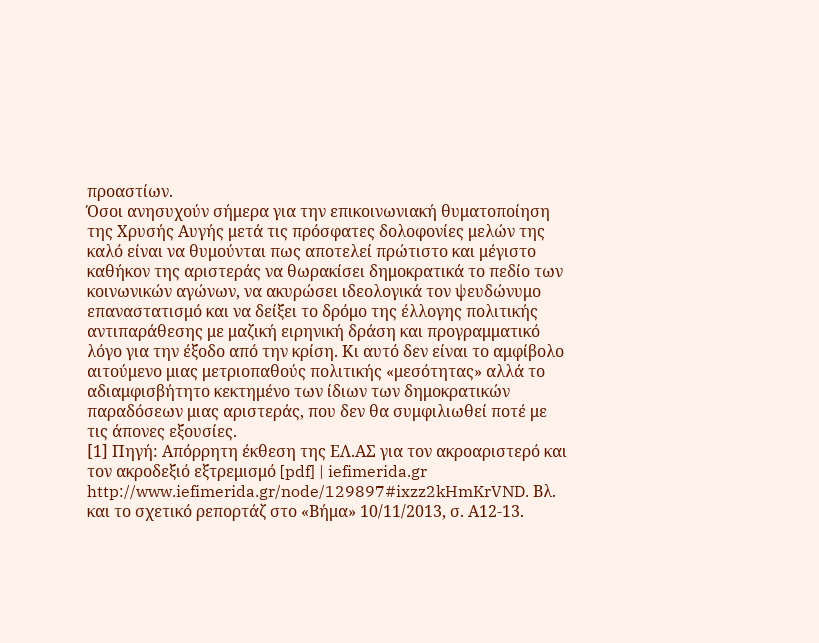προαστίων.
Όσοι ανησυχούν σήμερα για την επικοινωνιακή θυματοποίηση της Χρυσής Αυγής μετά τις πρόσφατες δολοφονίες μελών της καλό είναι να θυμούνται πως αποτελεί πρώτιστο και μέγιστο καθήκον της αριστεράς να θωρακίσει δημοκρατικά το πεδίο των κοινωνικών αγώνων, να ακυρώσει ιδεολογικά τον ψευδώνυμο επαναστατισμό και να δείξει το δρόμο της έλλογης πολιτικής αντιπαράθεσης με μαζική ειρηνική δράση και προγραμματικό λόγο για την έξοδο από την κρίση. Κι αυτό δεν είναι το αμφίβολο αιτούμενο μιας μετριοπαθούς πολιτικής «μεσότητας» αλλά το αδιαμφισβήτητο κεκτημένο των ίδιων των δημοκρατικών παραδόσεων μιας αριστεράς, που δεν θα συμφιλιωθεί ποτέ με τις άπονες εξουσίες.
[1] Πηγή: Απόρρητη έκθεση της ΕΛ.ΑΣ για τον ακροαριστερό και τον ακροδεξιό εξτρεμισμό [pdf] | iefimerida.gr http://www.iefimerida.gr/node/129897#ixzz2kHmKrVND. Βλ. και το σχετικό ρεπορτάζ στο «Βήμα» 10/11/2013, σ. Α12-13.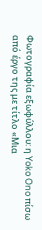Φωτογραφία εξωφύλλου: η Yoko Ono πίσω από έργο της με τίτλο «Μια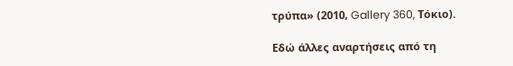τρύπα» (2010, Gallery 360, Τόκιο).

Εδώ άλλες αναρτήσεις από τη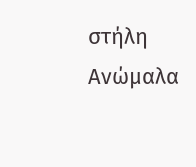στήλη Ανώμαλα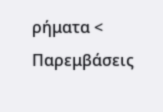ρήματα < Παρεμβάσεις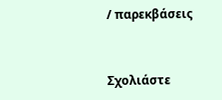/ παρεκβάσεις


Σχολιάστε